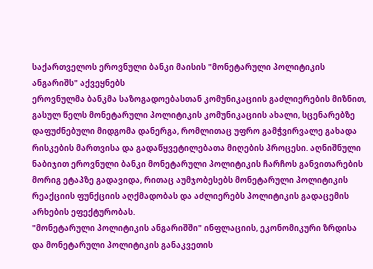საქართველოს ეროვნული ბანკი მაისის "მონეტარული პოლიტიკის ანგარიშს" აქვეყნებს
ეროვნულმა ბანკმა საზოგადოებასთან კომუნიკაციის გაძლიერების მიზნით, გასულ წელს მონეტარული პოლიტიკის კომუნიკაციის ახალი, სცენარებზე დაფუძნებული მიდგომა დანერგა, რომლითაც უფრო გამჭვირვალე გახადა რისკების მართვისა და გადაწყვეტილებათა მიღების პროცესი. აღნიშნული ნაბიჯით ეროვნული ბანკი მონეტარული პოლიტიკის ჩარჩოს განვითარების მორიგ ეტაპზე გადავიდა, რითაც აუმჯობესებს მონეტარული პოლიტიკის რეაქციის ფუნქციის აღქმადობას და აძლიერებს პოლიტიკის გადაცემის არხების ეფექტურობას.
"მონეტარული პოლიტიკის ანგარიშში" ინფლაციის, ეკონომიკური ზრდისა და მონეტარული პოლიტიკის განაკვეთის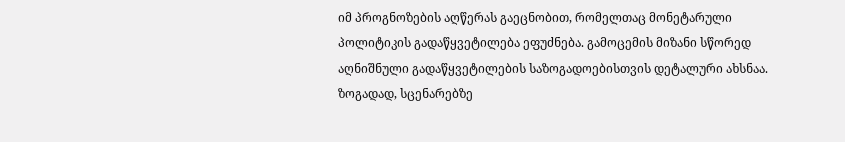იმ პროგნოზების აღწერას გაეცნობით, რომელთაც მონეტარული პოლიტიკის გადაწყვეტილება ეფუძნება. გამოცემის მიზანი სწორედ აღნიშნული გადაწყვეტილების საზოგადოებისთვის დეტალური ახსნაა.
ზოგადად, სცენარებზე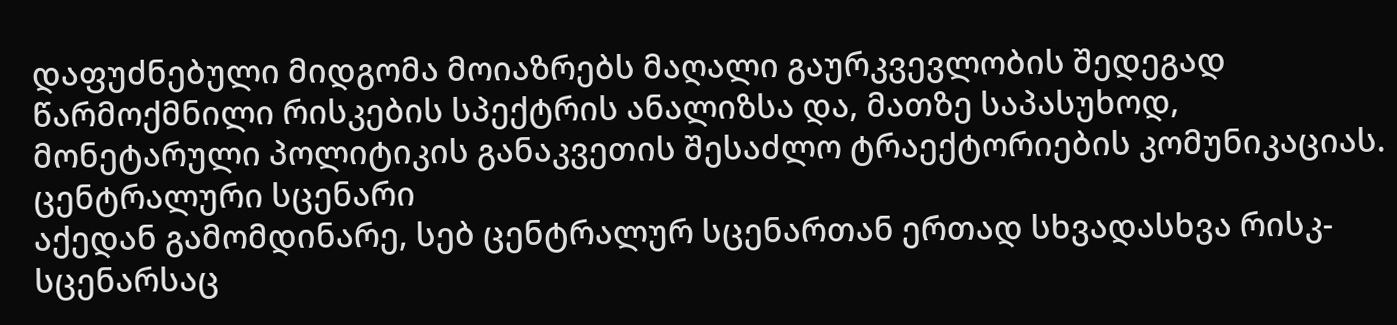დაფუძნებული მიდგომა მოიაზრებს მაღალი გაურკვევლობის შედეგად წარმოქმნილი რისკების სპექტრის ანალიზსა და, მათზე საპასუხოდ, მონეტარული პოლიტიკის განაკვეთის შესაძლო ტრაექტორიების კომუნიკაციას.
ცენტრალური სცენარი
აქედან გამომდინარე, სებ ცენტრალურ სცენართან ერთად სხვადასხვა რისკ-სცენარსაც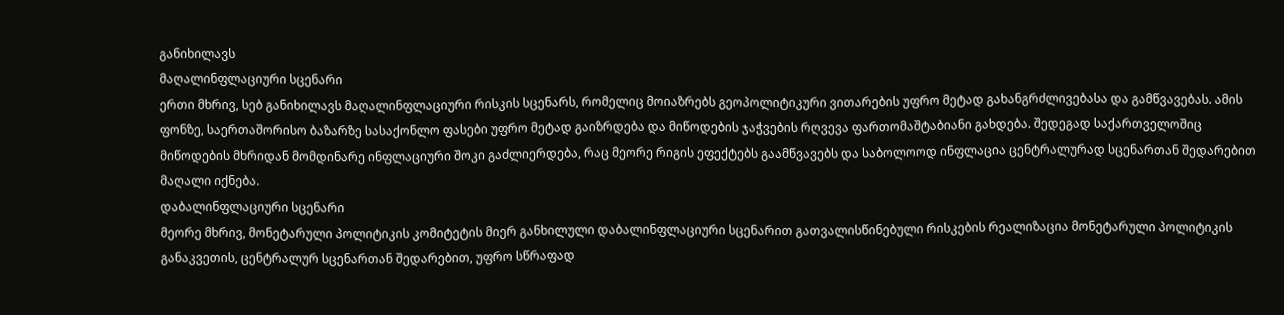განიხილავს
მაღალინფლაციური სცენარი
ერთი მხრივ, სებ განიხილავს მაღალინფლაციური რისკის სცენარს, რომელიც მოიაზრებს გეოპოლიტიკური ვითარების უფრო მეტად გახანგრძლივებასა და გამწვავებას. ამის ფონზე, საერთაშორისო ბაზარზე სასაქონლო ფასები უფრო მეტად გაიზრდება და მიწოდების ჯაჭვების რღვევა ფართომაშტაბიანი გახდება. შედეგად საქართველოშიც მიწოდების მხრიდან მომდინარე ინფლაციური შოკი გაძლიერდება, რაც მეორე რიგის ეფექტებს გაამწვავებს და საბოლოოდ ინფლაცია ცენტრალურად სცენართან შედარებით მაღალი იქნება.
დაბალინფლაციური სცენარი
მეორე მხრივ, მონეტარული პოლიტიკის კომიტეტის მიერ განხილული დაბალინფლაციური სცენარით გათვალისწინებული რისკების რეალიზაცია მონეტარული პოლიტიკის განაკვეთის, ცენტრალურ სცენართან შედარებით, უფრო სწრაფად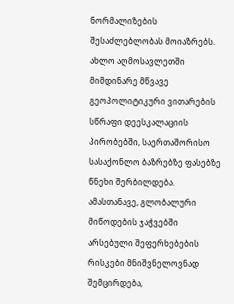ნორმალიზების შესაძლებლობას მოიაზრებს. ახლო აღმოსავლეთში მიმდინარე მწვავე გეოპოლიტიკური ვითარების სწრაფი დეესკალაციის პირობებში, საერთაშორისო სასაქონლო ბაზრებზე ფასებზე წნეხი შერბილდება. ამასთანავე, გლობალური მიწოდების ჯაჭვებში არსებული შეფერხებების რისკები მნიშვნელოვნად შემცირდება,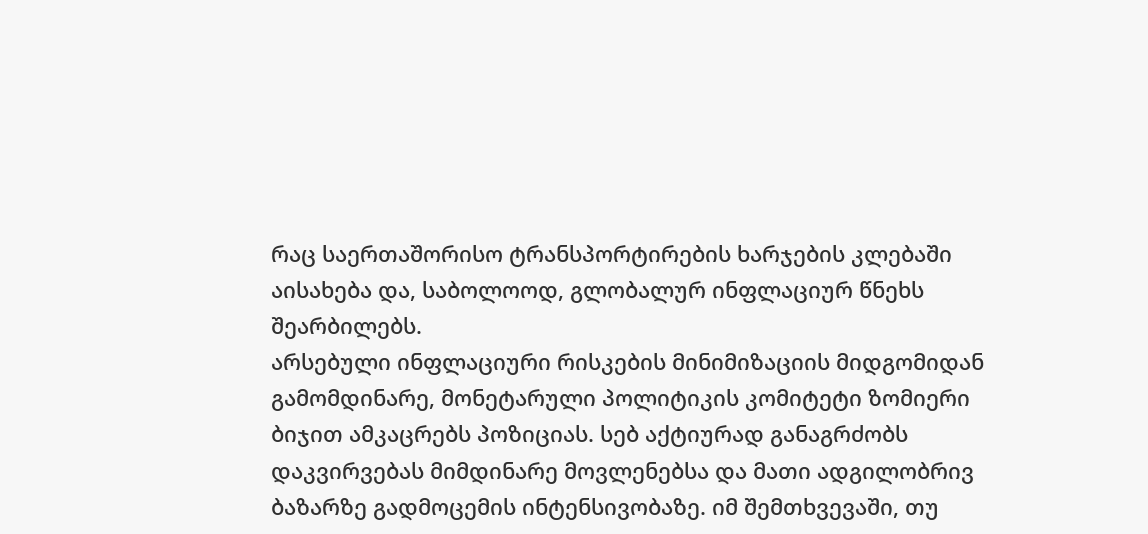რაც საერთაშორისო ტრანსპორტირების ხარჯების კლებაში აისახება და, საბოლოოდ, გლობალურ ინფლაციურ წნეხს შეარბილებს.
არსებული ინფლაციური რისკების მინიმიზაციის მიდგომიდან გამომდინარე, მონეტარული პოლიტიკის კომიტეტი ზომიერი ბიჯით ამკაცრებს პოზიციას. სებ აქტიურად განაგრძობს დაკვირვებას მიმდინარე მოვლენებსა და მათი ადგილობრივ ბაზარზე გადმოცემის ინტენსივობაზე. იმ შემთხვევაში, თუ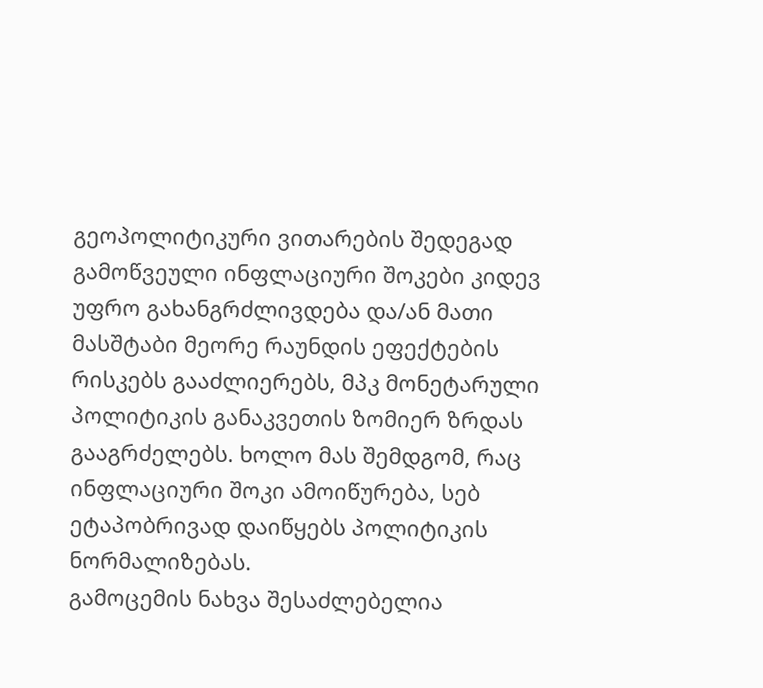გეოპოლიტიკური ვითარების შედეგად გამოწვეული ინფლაციური შოკები კიდევ უფრო გახანგრძლივდება და/ან მათი მასშტაბი მეორე რაუნდის ეფექტების რისკებს გააძლიერებს, მპკ მონეტარული პოლიტიკის განაკვეთის ზომიერ ზრდას გააგრძელებს. ხოლო მას შემდგომ, რაც ინფლაციური შოკი ამოიწურება, სებ ეტაპობრივად დაიწყებს პოლიტიკის ნორმალიზებას.
გამოცემის ნახვა შესაძლებელია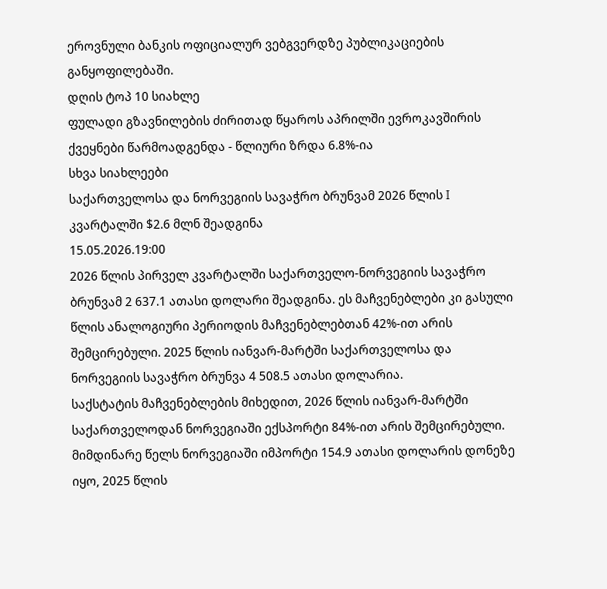ეროვნული ბანკის ოფიციალურ ვებგვერდზე პუბლიკაციების განყოფილებაში.
დღის ტოპ 10 სიახლე
ფულადი გზავნილების ძირითად წყაროს აპრილში ევროკავშირის ქვეყნები წარმოადგენდა - წლიური ზრდა 6.8%-ია
სხვა სიახლეები
საქართველოსა და ნორვეგიის სავაჭრო ბრუნვამ 2026 წლის I კვარტალში $2.6 მლნ შეადგინა
15.05.2026.19:00
2026 წლის პირველ კვარტალში საქართველო-ნორვეგიის სავაჭრო ბრუნვამ 2 637.1 ათასი დოლარი შეადგინა. ეს მაჩვენებლები კი გასული წლის ანალოგიური პერიოდის მაჩვენებლებთან 42%-ით არის შემცირებული. 2025 წლის იანვარ-მარტში საქართველოსა და ნორვეგიის სავაჭრო ბრუნვა 4 508.5 ათასი დოლარია.
საქსტატის მაჩვენებლების მიხედით, 2026 წლის იანვარ-მარტში საქართველოდან ნორვეგიაში ექსპორტი 84%-ით არის შემცირებული. მიმდინარე წელს ნორვეგიაში იმპორტი 154.9 ათასი დოლარის დონეზე იყო, 2025 წლის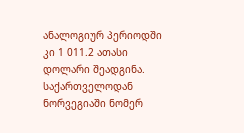ანალოგიურ პერიოდში კი 1 011.2 ათასი დოლარი შეადგინა.
საქართველოდან ნორვეგიაში ნომერ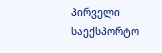პირველი საექსპორტო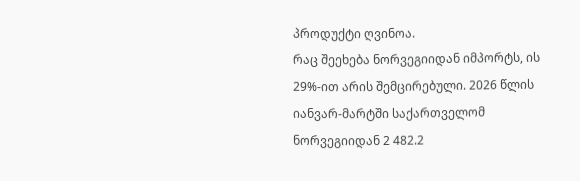პროდუქტი ღვინოა.
რაც შეეხება ნორვეგიიდან იმპორტს, ის 29%-ით არის შემცირებული. 2026 წლის იანვარ-მარტში საქართველომ ნორვეგიიდან 2 482.2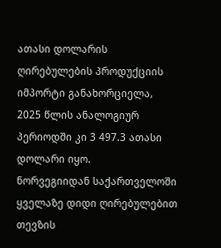ათასი დოლარის ღირებულების პროდუქციის იმპორტი განახორციელა, 2025 წლის ანალოგიურ პერიოდში კი 3 497.3 ათასი დოლარი იყო.
ნორვეგიიდან საქართველოში ყველაზე დიდი ღირებულებით თევზის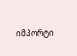იმპორტი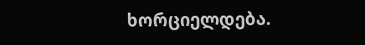ხორციელდება.